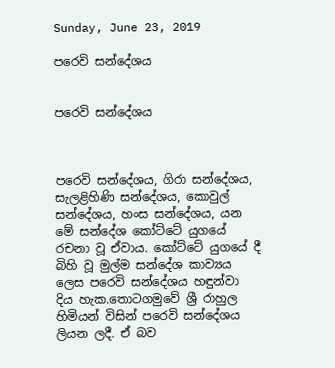Sunday, June 23, 2019

පරෙවි සන්දේශය


පරෙවි සන්දේශය



පරෙවි සන්දේශය, ගිරා සන්දේශය, සැලළිහිණි සන්දේශය, කොවුල් සන්දේශය, හංස සන්දේශය, යන මේ සන්දේශ කෝට්ටේ යුගයේ රචනා වූ ඒවාය. කෝට්ටේ යුගයේ දී බිහි වූ මුල්ම සන්දේශ කාව්‍යය ලෙස පරෙවි සන්දේශය හඳුන්වා දිය හැක.තොටගමුවේ ශ්‍රී රාහුල හිමියන් විසින් පරෙවි සන්දේශය ලියන ලදී. ඒ බව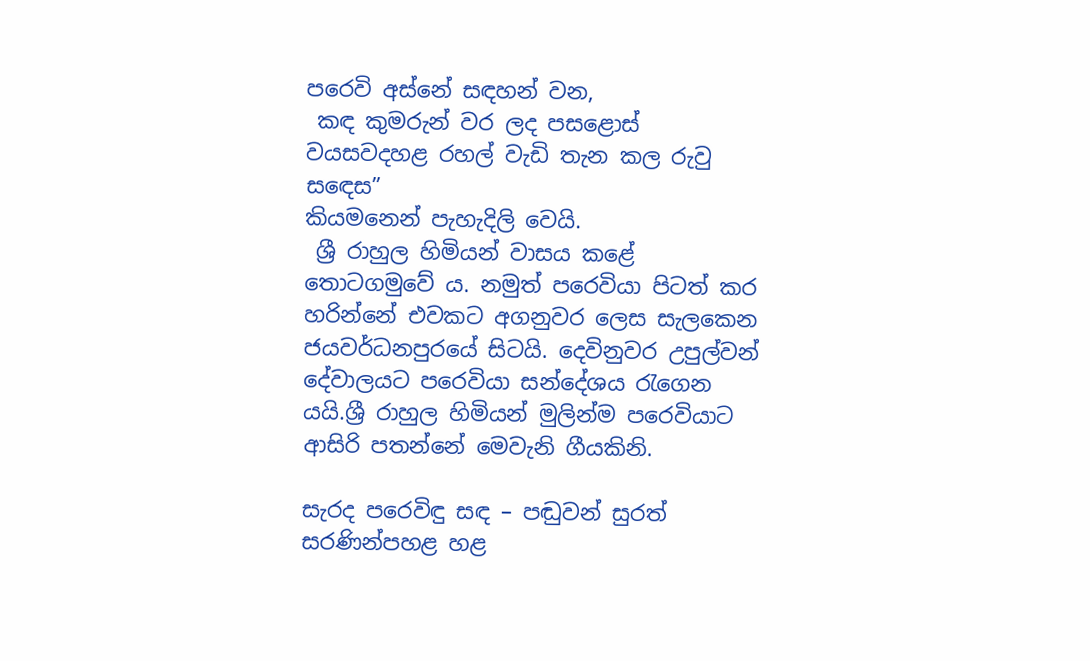පරෙවි අස්නේ සඳහන් වන,
 කඳ කුමරුන් වර ලද පසළොස්   වයසවදහළ රහල් වැඩි තැන කල රුවු   සඳෙස”
කියමනෙන් පැහැදිලි වෙයි.
 ශ්‍රී රාහුල හිමියන් වාසය කළේ තොටගමුවේ ය. නමුත් පරෙවියා පිටත් කර හරින්නේ එවකට අගනුවර ලෙස සැලකෙන ජයවර්ධනපුරයේ සිටයි. දෙවිනුවර උපුල්වන් දේවාලයට පරෙවියා සන්දේශය රැගෙන යයි.ශ්‍රී රාහුල හිමියන් මුලින්ම පරෙවියාට ආසිරි පතන්නේ මෙවැනි ගීයකිනි.

සැරද පරෙවිඳු සඳ – පඬුවන් සුරත් සරණින්පහළ හළ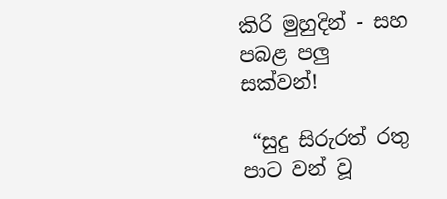කිරි මුහුදින් - සහ පබළ පලු සක්වන්!

 “සුදු සිරුරත් රතු පාට වන් වූ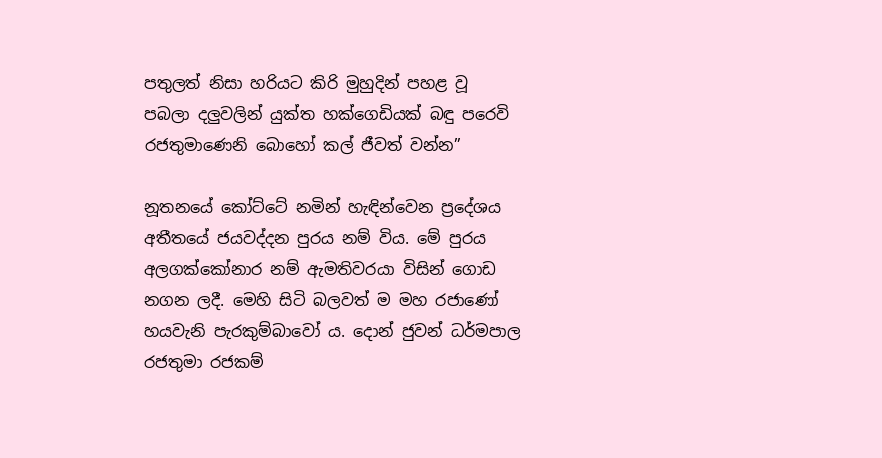පතුලත් නිසා හරියට කිරි මුහුදින් පහළ වූ පබලා දලුවලින් යුක්ත හක්ගෙඩියක් බඳු පරෙවි රජතුමාණෙනි බොහෝ කල් ජීවත් වන්න”

නූතනයේ කෝට්ටේ නමින් හැඳින්වෙන ප්‍රදේශය අතීතයේ ජයවද්දන පුරය නම් විය. මේ පුරය අලගක්කෝනාර නම් ඇමතිවරයා විසින් ගොඩ නගන ලදී. මෙහි සිටි බලවත් ම මහ රජාණෝ හයවැනි පැරකුම්බාවෝ ය. දොන් ජුවන් ධර්මපාල රජතුමා රජකම්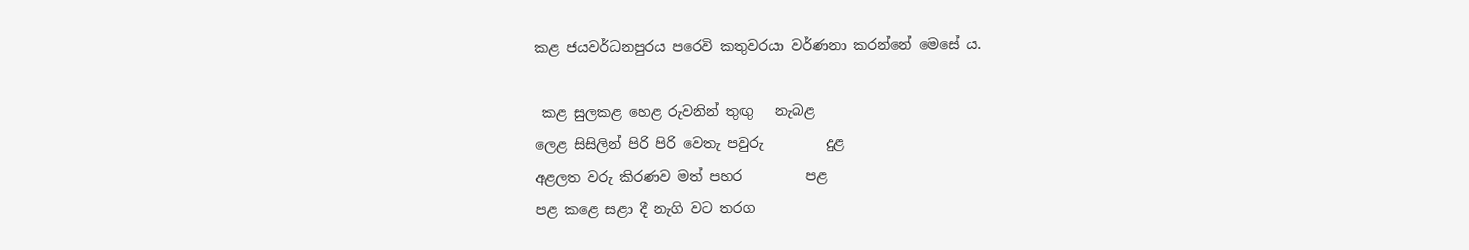කළ ජයවර්ධනපුරය පරෙවි කතුවරයා වර්ණනා කරන්නේ මෙසේ ය.

 කළ සුලකළ හෙළ රුවනින් තුඟු   නැබළ
ලෙළ සිසිලින් පිරි පිරි වෙතැ පවුරු         දුළ
අළලත වරු කිරණව මත් පහර         පළ
පළ කළෙ සළා දී නැගි වට තරග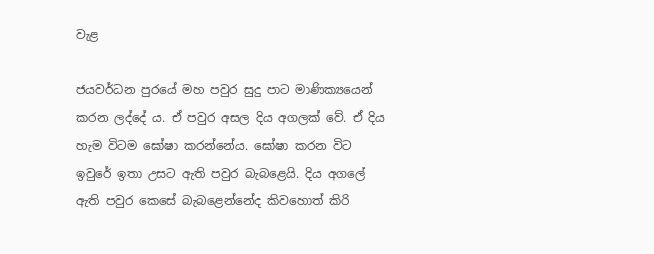වැළ

ජයවර්ධන පුරයේ මහ පවුර සුදු පාට මාණික්‍යයෙන් කරන ලද්දේ ය. ඒ පවුර අසල දිය අගලක් වේ. ඒ දිය හැම විටම ඝෝෂා කරන්නේය. ඝෝෂා කරන විට ඉවුරේ ඉතා උසට ඇති පවුර බැබළෙයි. දිය අගලේ ඇති පවුර කෙසේ බැබළෙන්නේද කිවහොත් කිරි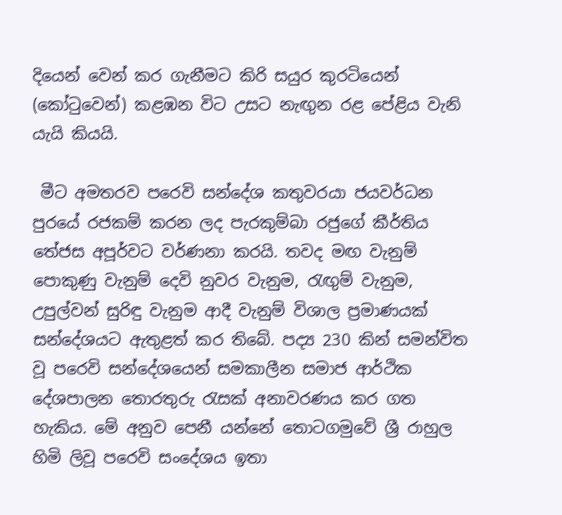දියෙන් වෙන් කර ගැනීමට කිරි සයුර කුරටියෙන්  (කෝටුවෙන්) කළඹන විට උසට නැඟුන රළ පේළිය වැනි යැයි කියයි.

 මීට අමතරව පරෙවි සන්දේශ කතුවරයා ජයවර්ධන පුරයේ රජකම් කරන ලද පැරකුම්බා රජුගේ කීර්තිය තේජස අපූර්වට වර්ණනා කරයි. තවද මඟ වැනුම් පොකුණු වැනුම් දෙවි නුවර වැනුම, රැඟුම් වැනුම, උපුල්වන් සුරිඳු වැනුම ආදී වැනුම් විශාල ප්‍රමාණයක් සන්දේශයට ඇතුළත් කර තිබේ. පද්‍ය 230 කින් සමන්විත වූ පරෙවි සන්දේශයෙන් සමකාලීන සමාජ ආර්ථික දේශපාලන තොරතුරු රැසක් අනාවරණය කර ගත හැකිය. මේ අනුව පෙනී යන්නේ තොටගමුවේ ශ්‍රී රාහුල හිමි ලිවූ පරෙවි සංදේශය ඉතා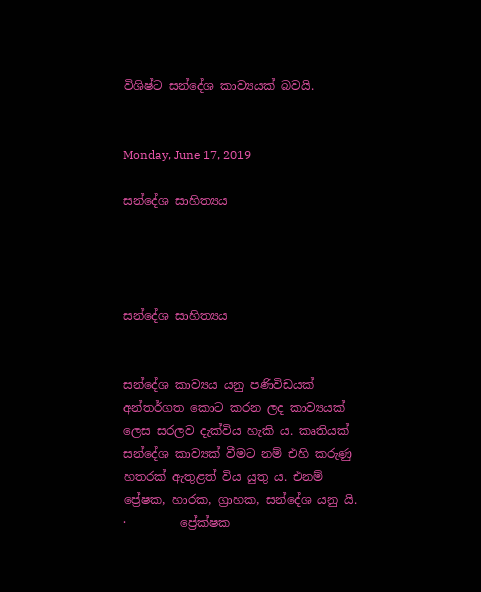විශිෂ්ට සන්දේශ කාව්‍යයක් බවයි.


Monday, June 17, 2019

සන්දේශ සාහිත්‍යය




සන්දේශ සාහිත්‍යය


සන්දේශ කාව්‍යය යනු පණිවිඩයක් අන්තර්ගත කොට කරන ලද කාව්‍යයක් ලෙස සරලව දැක්විය හැකි ය. කෘතියක් සන්දේශ කාව්‍යක් වීමට නම් එහි කරුණු හතරක් ඇතුළත් විය යුතු ය. එනම් ප්‍රේෂක, හාරක, ග්‍රාහක, සන්දේශ යනු යි.
·         ප්‍රේක්ෂක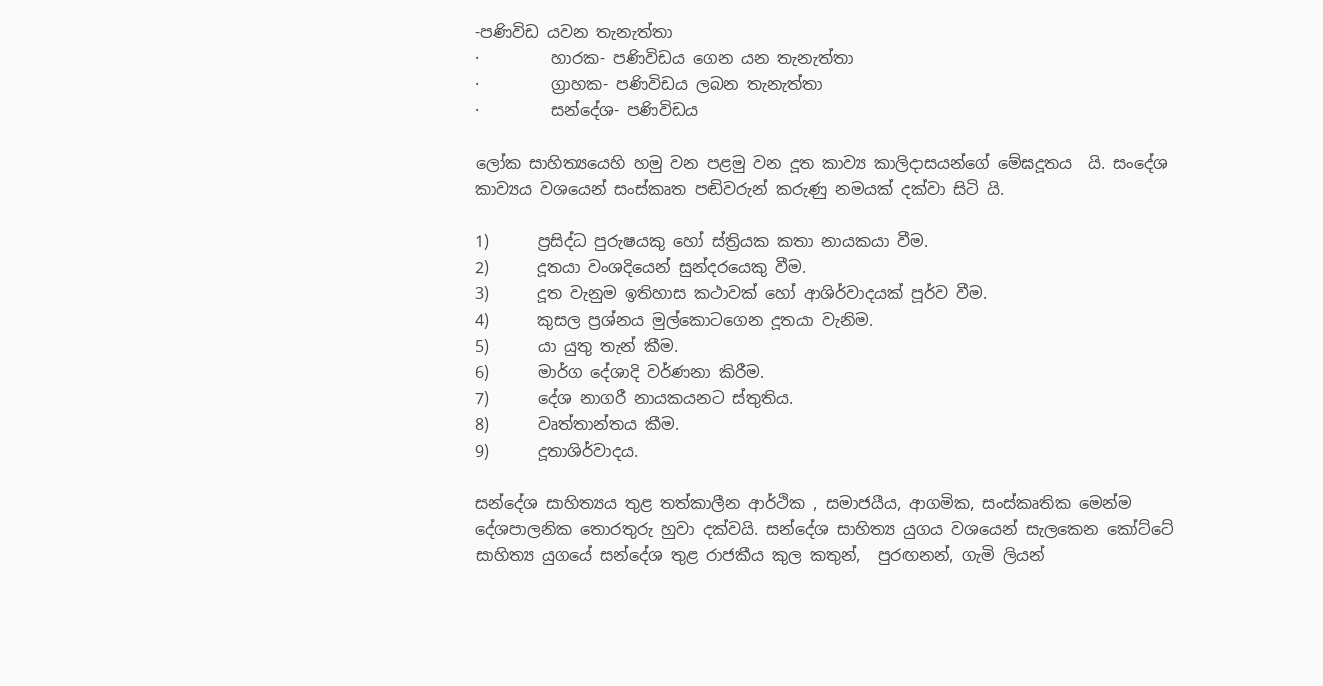-පණිවිඩ යවන තැනැත්තා
·         හාරක- පණිවිඩය ගෙන යන තැනැත්තා
·         ග්‍රාහක- පණිවිඩය ලබන තැනැත්තා
·         සන්දේශ- පණිවිඩය

ලෝක සාහිත්‍යයෙහි හමු වන පළමු වන දූත කාව්‍ය කාලිදාසයන්ගේ මේඝදූතය  යි. සංදේශ කාව්‍යය වශයෙන් සංස්කෘත පඬිවරුන් කරුණු නමයක් දක්වා සිටි යි.

1)      ප්‍රසිද්ධ පුරුෂයකු හෝ ස්ත්‍රියක කතා නායකයා වීම.
2)      දූතයා වංශදියෙන් සුන්දරයෙකු වීම.
3)      දූත වැනුම ඉතිහාස කථාවක් හෝ ආශිර්වාදයක් පූර්ව වීම.
4)      කුසල ප්‍රශ්නය මුල්කොටගෙන දූතයා වැනිම.
5)      යා යුතු තැන් කීම.
6)      මාර්ග දේශාදි වර්ණනා කිරීම.
7)      දේශ නාගරී නායකයනට ස්තුතිය.
8)      වෘත්තාන්තය කීම.
9)      දූතාශිර්වාදය.

සන්දේශ සාහිත්‍යය තුළ තත්කාලීන ආර්ථික , සමාජයීය, ආගමික, සංස්කෘතික මෙන්ම දේශපාලනික තොරතුරු හුවා දක්වයි. සන්දේශ සාහිත්‍ය යුගය වශයෙන් සැලකෙන කෝට්ටේ සාහිත්‍ය යුගයේ සන්දේශ තුළ රාජකීය කුල කතුන්,  පුරඟනන්, ගැමි ලියන්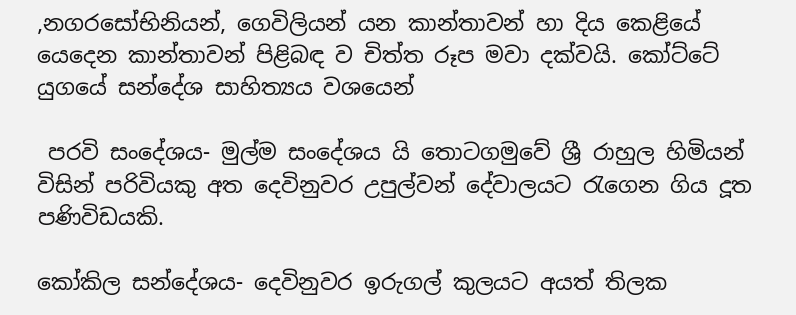,නගරසෝභිනියන්, ගෙවිලියන් යන කාන්තාවන් හා දිය කෙළියේ යෙදෙන කාන්තාවන් පිළිබඳ ව චිත්ත රූප මවා දක්වයි. කෝට්ටේ යුගයේ සන්දේශ සාහිත්‍යය වශයෙන්

 පරවි සංදේශය- මුල්ම සංදේශය යි තොටගමුවේ ශ්‍රී රාහුල හිමියන් විසින් පරිවියකු අත දෙවිනුවර උපුල්වන් දේවාලයට රැගෙන ගිය දූත පණිවිඩයකි.

කෝකිල සන්දේශය- දෙවිනුවර ඉරුගල් කුලයට අයත් තිලක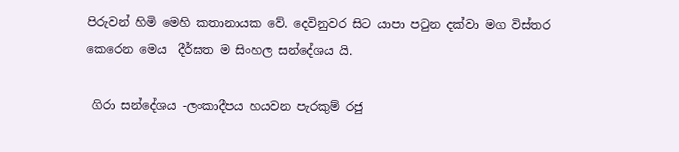පිරුවන් හිමි මෙහි කතානායක වේ. දෙවිනුවර සිට යාපා පටුන දක්වා මග විස්තර කෙරෙන මෙය  දීර්ඝත ම සිංහල සන්දේශය යි.

 ගිරා සන්දේශය -ලංකාදීපය හයවන පැරකුම් රජු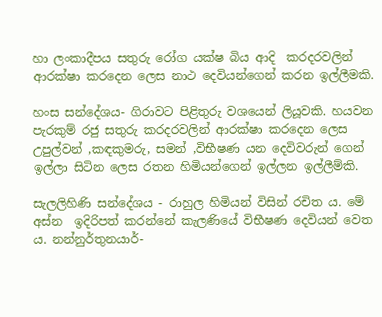හා ලංකාදීපය සතුරු රෝග යක්ෂ බිය ආදි  කරදරවලින්   ආරක්ෂා කරදෙන ලෙස නාථ දෙවියන්ගෙන් කරන ඉල්ලීමකි.

හංස සන්දේශය- ගිරාවට පිළිතුරු වශයෙන් ලියූවකි. හයවන පැරකුම් රජු සතුරු කරදරවලින් ආරක්ෂා කරදෙන ලෙස උපුල්වන් ,කඳකුමරු, සමන් ,විභීෂණ යන දෙවිවරුන් ගෙන් ඉල්ලා සිටින ලෙස රතන හිමියන්ගෙන් ඉල්ලන ඉල්ලීම්කි.

සැලලිහිණි සන්දේශය - රාහුල හිමියන් විසින් රචිත ය. මේ අස්න  ඉදිරිපත් කරන්නේ කැලණියේ විභීෂණ දෙවියන් වෙත ය. නන්නුර්තුනයාර්-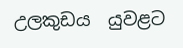උලකුඩය  යුවළට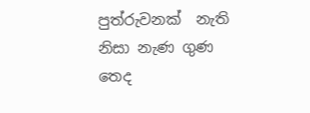පුත්රුවනක්  නැති නිසා නැණ ගුණ තෙද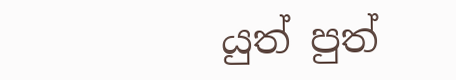යුත් පුත්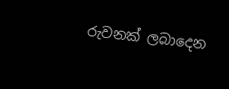රුවනක් ලබාදෙන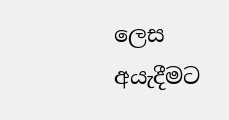ලෙස අයැදීමට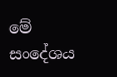මේ සංදේශය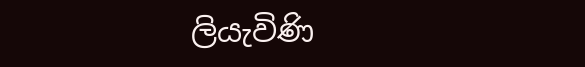ලියැවිණි